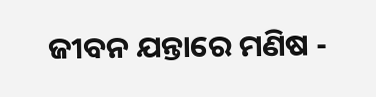ଜୀବନ ଯନ୍ତାରେ ମଣିଷ -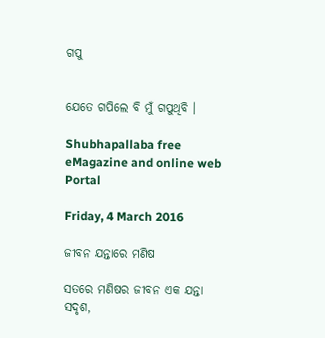ଗପୁ


ଯେତେ ଗପିଲେ ବି ମୁଁ ଗପୁଥିବି ।

Shubhapallaba free eMagazine and online web Portal

Friday, 4 March 2016

ଜୀବନ ଯନ୍ତାରେ ମଣିଷ

ସତରେ ମଣିଷର ଜୀବନ ଏକ ଯନ୍ତା ସଦୃଶ,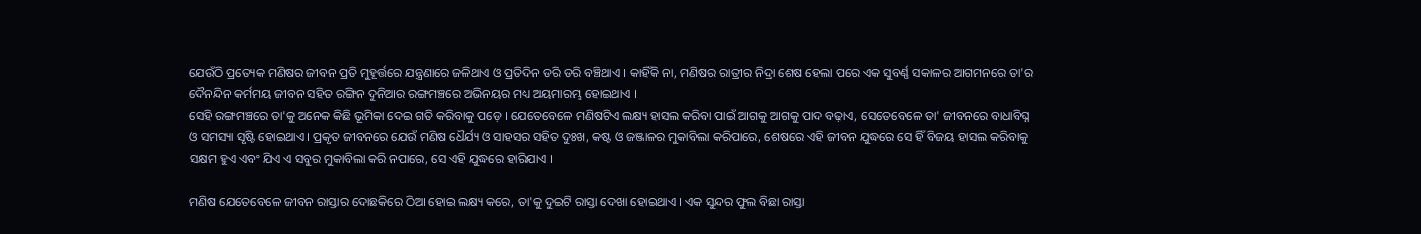ଯେଉଁଠି ପ୍ରତ୍ୟେକ ମଣିଷର ଜୀବନ ପ୍ରତି ମୁହୂର୍ତ୍ତରେ ଯନ୍ତ୍ରଣାରେ ଜଳିଥାଏ ଓ ପ୍ରତିଦିନ ଡରି ଡରି ବଞ୍ଚିଥାଏ । କାହିଁକି ନା, ମଣିଷର ରାତ୍ରୀର ନିଦ୍ରା ଶେଷ ହେଲା ପରେ ଏକ ସୁବର୍ଣ୍ଣ ସକାଳର ଆଗମନରେ ତା'ର ଦୈନନ୍ଦିନ କର୍ମମୟ ଜୀବନ ସ‌ହିତ ରଙ୍ଗିନ ଦୁନିଆର ରଙ୍ଗମଞ୍ଚରେ ଅଭିନୟର ମଧ୍ୟ ଅୟମାରମ୍ଭ ହୋଇଥାଏ ।
ସେହି ରଙ୍ଗମଞ୍ଚରେ ତା'କୁ ଅନେକ କିଛି ଭୂମିକା ଦେଇ ଗତି କରିବାକୁ ପଡ଼େ । ଯେତେବେଳେ ମଣିଷଟିଏ ଲକ୍ଷ୍ୟ ହାସଲ କରିବା ପାଇଁ ଆଗକୁ ଆଗକୁ ପାଦ ବଢ଼ାଏ, ସେତେବେଳେ ତା' ଜୀବନରେ ବାଧାବିଘ୍ନ ଓ ସମସ୍ୟା ସୃଷ୍ଟି ହୋଇଥାଏ । ପ୍ରକୃତ ଜୀବନରେ ଯେଉଁ ମଣିଷ ଧୈର୍ଯ୍ୟ ଓ ସାହସର ସ‌ହିତ ଦୁଃଖ, କଷ୍ଟ ଓ ଜଞ୍ଜାଳର ମୁକାବିଲା କରିପାରେ, ଶେଷରେ ଏହି ଜୀବନ ଯୁଦ୍ଧରେ ସେ ହିଁ ବିଜୟ ହାସଲ କରିବାକୁ ସକ୍ଷମ ହୁଏ ଏବଂ ଯିଏ ଏ ସବୁର ମୁକାବିଲା କରି ନପାରେ, ସେ ଏହି ଯୁଦ୍ଧରେ ହାରିଯାଏ ।

ମଣିଷ ଯେତେବେଳେ ଜୀବନ ରାସ୍ତାର ଦୋଛକିରେ ଠିଆ ହୋଇ ଲକ୍ଷ୍ୟ କରେ, ତା'କୁ ଦୁଇଟି ରାସ୍ତା ଦେଖା ହୋଇଥାଏ । ଏକ ସୁନ୍ଦର ଫୁଲ ବିଛା ରାସ୍ତା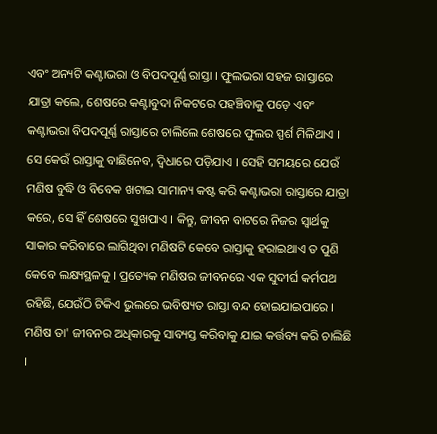ଏବଂ ଅନ୍ୟଟି କଣ୍ଟାଭରା ଓ ବିପଦପୂର୍ଣ୍ଣ ରାସ୍ତା । ଫୁଲଭରା ସ‌ହଜ ରାସ୍ତାରେ ଯାତ୍ରା କଲେ, ଶେଷରେ କଣ୍ଟାବୁଦା ନିକଟରେ ପ‌ହ‌ଞ୍ଚିବାକୁ ପଡ଼େ ଏବଂ କଣ୍ଟାଭରା ବିପଦପୂର୍ଣ୍ଣ ରାସ୍ତାରେ ଚାଲିଲେ ଶେଷରେ ଫୁଲର ସ୍ପର୍ଶ ମିଳିଥାଏ । ସେ କେଉଁ ରାସ୍ତାକୁ ବାଛିନେବ, ଦ୍ୱିଧାରେ ପଡ଼ିଯାଏ । ସେହି ସମୟରେ ଯେଉଁ ମଣିଷ ବୁଦ୍ଧି ଓ ବିବେକ ଖଟାଇ ସାମାନ୍ୟ କଷ୍ଟ କରି କଣ୍ଟାଭରା ରାସ୍ତାରେ ଯାତ୍ରା କରେ, ସେ ହିଁ ଶେଷରେ ସୁଖପାଏ । କିନ୍ତୁ, ଜୀବନ ବାଟରେ ନିଜର ସ୍ୱାର୍ଥକୁ ସାକାର କରିବାରେ ଲାଗିଥିବା ମଣିଷ‌ଟି କେବେ ରାସ୍ତାକୁ ହରାଇଥାଏ ତ ପୁଣି କେବେ ଲକ୍ଷ୍ୟସ୍ଥଳକୁ । ପ୍ରତ୍ୟେକ ମଣିଷର ଜୀବନରେ ଏକ ସୁଦୀର୍ଘ କର୍ମ‌ପଥ ରହିଛି, ଯେଉଁଠି ଟିକିଏ ଭୁଲରେ ଭବିଷ୍ୟତ ରାସ୍ତା ବନ୍ଦ ହୋଇଯାଇପାରେ । ମଣିଷ ତା' ଜୀବନର ଅଧିକାରକୁ ସାବ୍ୟସ୍ତ କରିବାକୁ ଯାଇ କର୍ତ୍ତବ୍ୟ କରି ଚାଲିଛି ।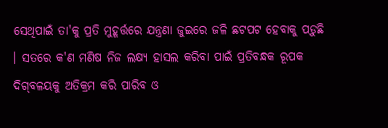ସେଥିପାଇଁ ତା'କୁ ପ୍ରତି ମୁହୂର୍ତ୍ତରେ ଯନ୍ତ୍ରଣା ଜୁଇରେ ଜଳି ଛଟପଟ ହେବାକୁ ପଡ଼ୁଛି । ସତରେ କ'ଣ ମଣିଷ ନିଜ ଲକ୍ଷ୍ୟ ହାସଲ କରିବା ପାଇଁ ପ୍ରତିବନ୍ଧକ ରୂପକ ଦିଗ୍‌ବଳୟକୁ ଅତିକ୍ରମ କରି ପାରିବ ଓ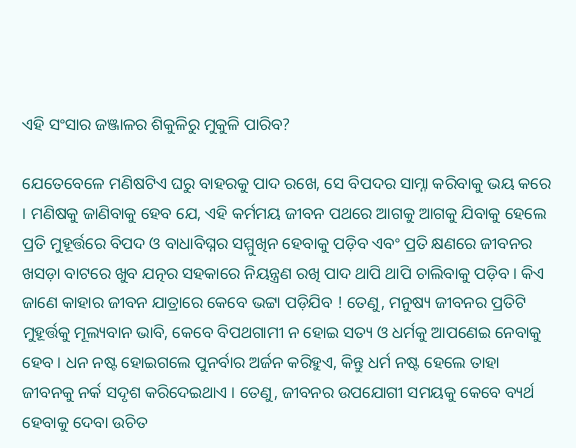ଏହି ସଂସାର ଜଞ୍ଜାଳର ଶିକୁଳିରୁ ମୁକୁଳି ପାରିବ?

ଯେତେବେଳେ ମଣିଷଟିଏ ଘରୁ ବାହରକୁ ପାଦ ରଖେ, ସେ ବିପଦର ସାମ୍ନା କରିବାକୁ ଭୟ କରେ । ମଣିଷକୁ ଜାଣିବାକୁ ହେବ ଯେ, ଏହି କର୍ମମୟ ଜୀବନ ପଥରେ ଆଗକୁ ଆଗକୁ ଯିବାକୁ ହେଲେ ପ୍ରତି ମୁହୂର୍ତ୍ତରେ ବିପଦ ଓ ବାଧାବିଘ୍ନର ସମ୍ମୁଖିନ ହେବାକୁ ପଡ଼ିବ ଏବଂ ପ୍ରତି କ୍ଷଣରେ ଜୀବନର ଖସଡ଼ା ବାଟରେ ଖୁବ ଯତ୍ନର ସ‌ହକାରେ ନିୟନ୍ତ୍ରଣ ରଖି ପାଦ ଥାପି ଥାପି ଚାଲିବାକୁ ପଡ଼ିବ । କିଏ ଜାଣେ କାହାର ଜୀବନ ଯାତ୍ରାରେ କେବେ ଭଟ୍ଟା ପଡ଼ିଯିବ ! ତେଣୁ, ମନୁଷ୍ୟ ଜୀବନର ପ୍ରତିଟି ମୁହୂର୍ତ୍ତକୁ ମୂଲ୍ୟବାନ ଭାବି, କେବେ ବିପଥଗାମୀ ନ ହୋଇ ସତ୍ୟ ଓ ଧର୍ମକୁ ଆପଣେଇ ନେବାକୁ ହେବ । ଧନ ନଷ୍ଟ ହୋଇଗଲେ ପୁନର୍ବାର ଅର୍ଜନ କରିହୁଏ, କିନ୍ତୁ ଧର୍ମ ନଷ୍ଟ ହେଲେ ତାହା ଜୀବନ‌କୁ ନର୍କ ସଦୃଶ କରିଦେଇଥାଏ । ତେଣୁ, ଜୀବନର ଉପଯୋଗୀ ସମୟକୁ କେବେ ବ୍ୟର୍ଥ ହେବାକୁ ଦେବା ଉଚିତ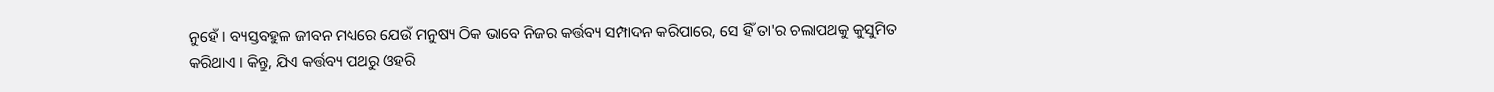ନୁହେଁ । ବ୍ୟସ୍ତବ‌ହୁଳ ଜୀବନ ମଧ୍ୟରେ ଯେଉଁ ମନୁଷ୍ୟ ଠିକ ଭାବେ ନିଜର କର୍ତ୍ତବ୍ୟ ସମ୍ପାଦନ କରିପାରେ, ସେ ହିଁ ତା'ର ଚଲାପଥକୁ କୁସୁମିତ କରିଥାଏ । କିନ୍ତୁ, ଯିଏ କର୍ତ୍ତବ୍ୟ ପଥରୁ ଓହରି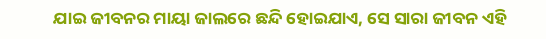ଯାଇ ଜୀବନର ମାୟା ଜାଲରେ ଛନ୍ଦି ହୋଇଯାଏ, ସେ ସାରା ଜୀବନ ଏହି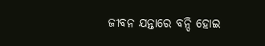ଜୀବନ ଯନ୍ତାରେ ବନ୍ଦି ହୋଇ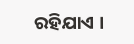ରହିଯାଏ ।